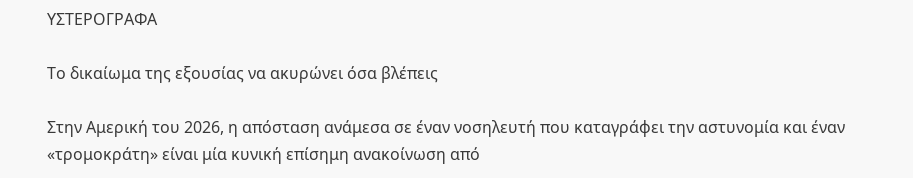ΥΣΤΕΡΟΓΡΑΦΑ

Το δικαίωμα της εξουσίας να ακυρώνει όσα βλέπεις

Στην Αμερική του 2026, η απόσταση ανάμεσα σε έναν νοσηλευτή που καταγράφει την αστυνομία και έναν «τρομοκράτη» είναι μία κυνική επίσημη ανακοίνωση από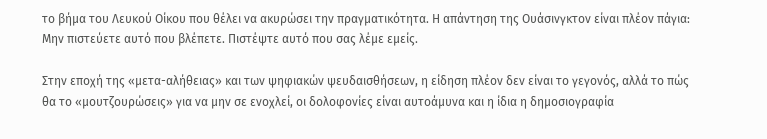το βήμα του Λευκού Οίκου που θέλει να ακυρώσει την πραγματικότητα. Η απάντηση της Ουάσινγκτον είναι πλέον πάγια: Μην πιστεύετε αυτό που βλέπετε. Πιστέψτε αυτό που σας λέμε εμείς.

Στην εποχή της «μετα-αλήθειας» και των ψηφιακών ψευδαισθήσεων, η είδηση πλέον δεν είναι το γεγονός, αλλά το πώς θα το «μουτζουρώσεις» για να μην σε ενοχλεί, οι δολοφονίες είναι αυτοάμυνα και η ίδια η δημοσιογραφία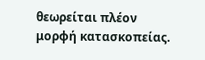θεωρείται πλέον μορφή κατασκοπείας.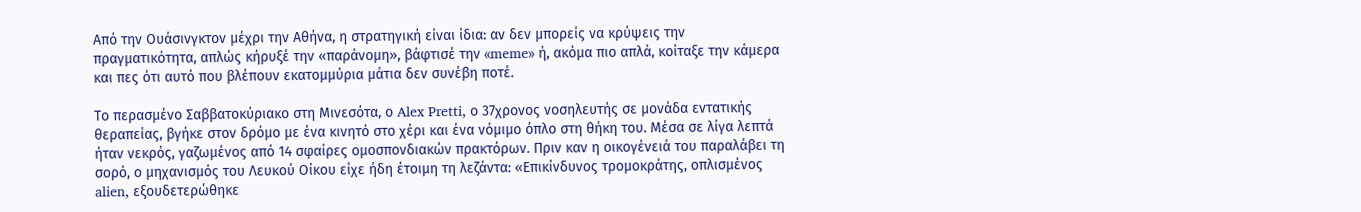Από την Ουάσινγκτον μέχρι την Αθήνα, η στρατηγική είναι ίδια: αν δεν μπορείς να κρύψεις την πραγματικότητα, απλώς κήρυξέ την «παράνομη», βάφτισέ την «meme» ή, ακόμα πιο απλά, κοίταξε την κάμερα και πες ότι αυτό που βλέπουν εκατομμύρια μάτια δεν συνέβη ποτέ.

Το περασμένο Σαββατοκύριακο στη Μινεσότα, ο Alex Pretti, ο 37χρονος νοσηλευτής σε μονάδα εντατικής θεραπείας, βγήκε στον δρόμο με ένα κινητό στο χέρι και ένα νόμιμο όπλο στη θήκη του. Μέσα σε λίγα λεπτά ήταν νεκρός, γαζωμένος από 14 σφαίρες ομοσπονδιακών πρακτόρων. Πριν καν η οικογένειά του παραλάβει τη σορό, ο μηχανισμός του Λευκού Οίκου είχε ήδη έτοιμη τη λεζάντα: «Επικίνδυνος τρομοκράτης, οπλισμένος alien, εξουδετερώθηκε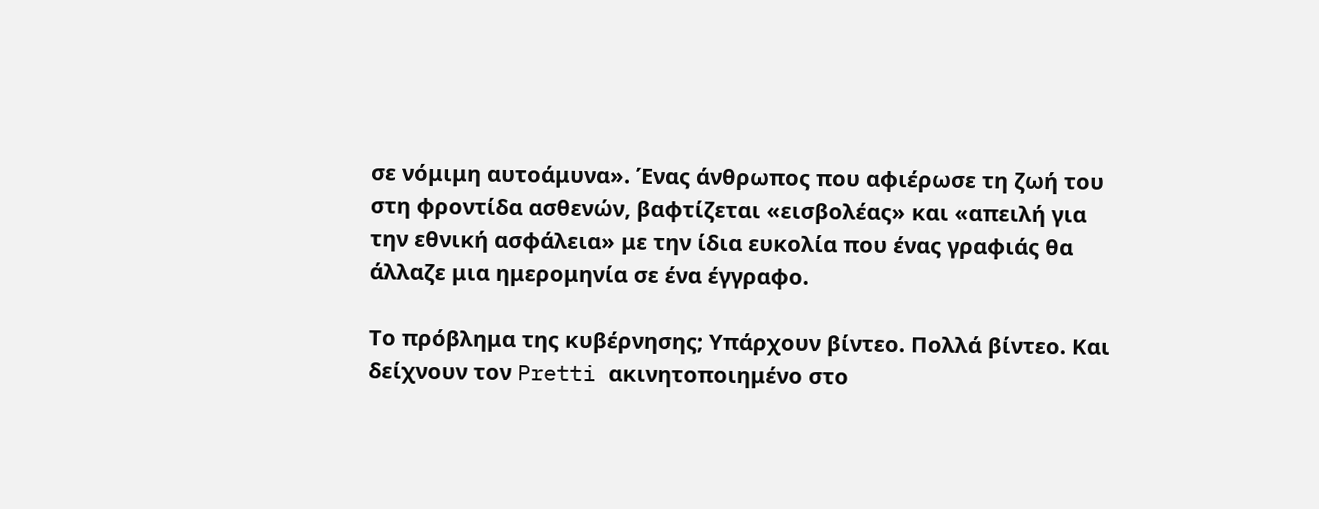σε νόμιμη αυτοάμυνα». Ένας άνθρωπος που αφιέρωσε τη ζωή του στη φροντίδα ασθενών, βαφτίζεται «εισβολέας» και «απειλή για την εθνική ασφάλεια» με την ίδια ευκολία που ένας γραφιάς θα άλλαζε μια ημερομηνία σε ένα έγγραφο.

Το πρόβλημα της κυβέρνησης; Υπάρχουν βίντεο. Πολλά βίντεο. Και δείχνουν τον Pretti ακινητοποιημένο στο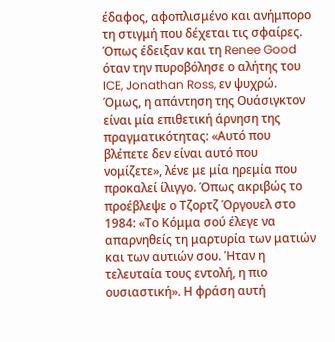έδαφος, αφοπλισμένο και ανήμπορο τη στιγμή που δέχεται τις σφαίρες. Όπως έδειξαν και τη Renee Good όταν την πυροβόλησε ο αλήτης του ICE, Jonathan Ross, εν ψυχρώ. Όμως, η απάντηση της Ουάσιγκτον είναι μία επιθετική άρνηση της πραγματικότητας: «Αυτό που βλέπετε δεν είναι αυτό που νομίζετε», λένε με μία ηρεμία που προκαλεί ίλιγγο. Όπως ακριβώς το προέβλεψε ο Τζορτζ Όργουελ στο 1984: «Το Κόμμα σού έλεγε να απαρνηθείς τη μαρτυρία των ματιών και των αυτιών σου. Ήταν η τελευταία τους εντολή, η πιο ουσιαστική». Η φράση αυτή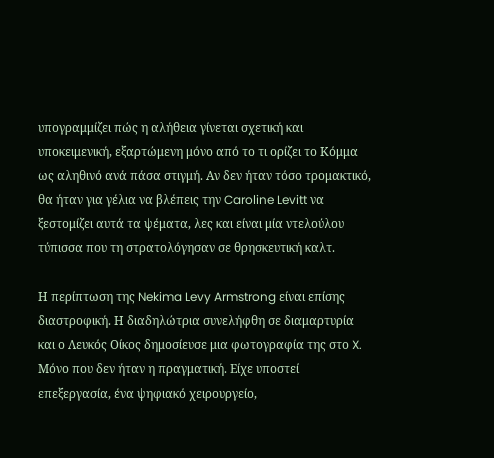υπογραμμίζει πώς η αλήθεια γίνεται σχετική και υποκειμενική, εξαρτώμενη μόνο από το τι ορίζει το Κόμμα ως αληθινό ανά πάσα στιγμή. Αν δεν ήταν τόσο τρομακτικό, θα ήταν για γέλια να βλέπεις την Caroline Levitt να ξεστομίζει αυτά τα ψέματα, λες και είναι μία ντελούλου τύπισσα που τη στρατολόγησαν σε θρησκευτική καλτ.

Η περίπτωση της Nekima Levy Armstrong είναι επίσης διαστροφική. Η διαδηλώτρια συνελήφθη σε διαμαρτυρία και ο Λευκός Οίκος δημοσίευσε μια φωτογραφία της στο X. Μόνο που δεν ήταν η πραγματική. Είχε υποστεί επεξεργασία, ένα ψηφιακό χειρουργείο,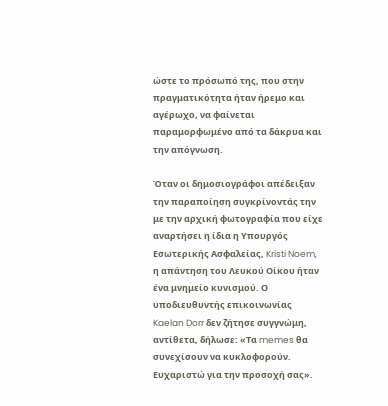ώστε το πρόσωπό της, που στην πραγματικότητα ήταν ήρεμο και αγέρωχο, να φαίνεται παραμορφωμένο από τα δάκρυα και την απόγνωση.

Όταν οι δημοσιογράφοι απέδειξαν την παραποίηση συγκρίνοντάς την με την αρχική φωτογραφία που είχε αναρτήσει η ίδια η Υπουργός Εσωτερικής Ασφαλείας, Kristi Noem, η απάντηση του Λευκού Οίκου ήταν ένα μνημείο κυνισμού. Ο υποδιευθυντής επικοινωνίας Kaelan Dorr δεν ζήτησε συγγνώμη, αντίθετα, δήλωσε: «Τα memes θα συνεχίσουν να κυκλοφορούν. Ευχαριστώ για την προσοχή σας».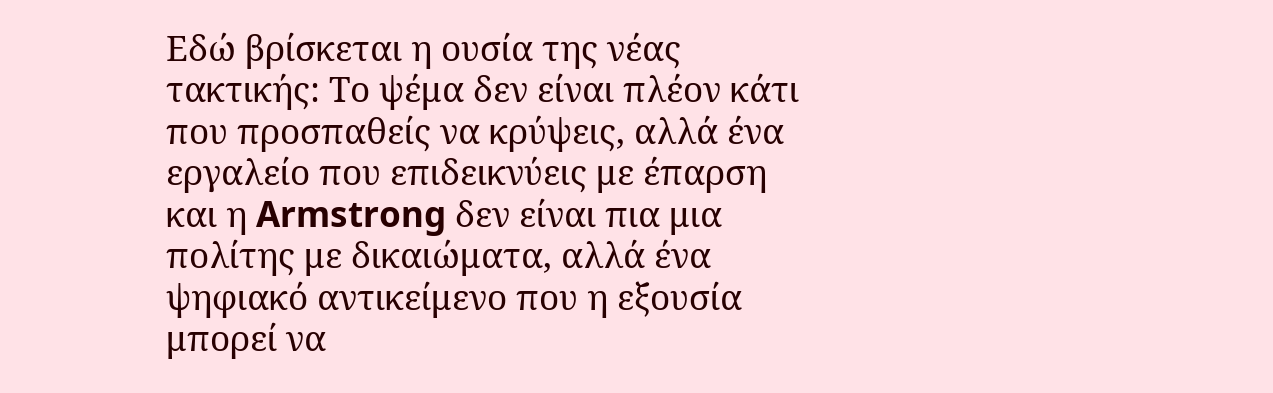Εδώ βρίσκεται η ουσία της νέας τακτικής: Το ψέμα δεν είναι πλέον κάτι που προσπαθείς να κρύψεις, αλλά ένα εργαλείο που επιδεικνύεις με έπαρση και η Armstrong δεν είναι πια μια πολίτης με δικαιώματα, αλλά ένα ψηφιακό αντικείμενο που η εξουσία μπορεί να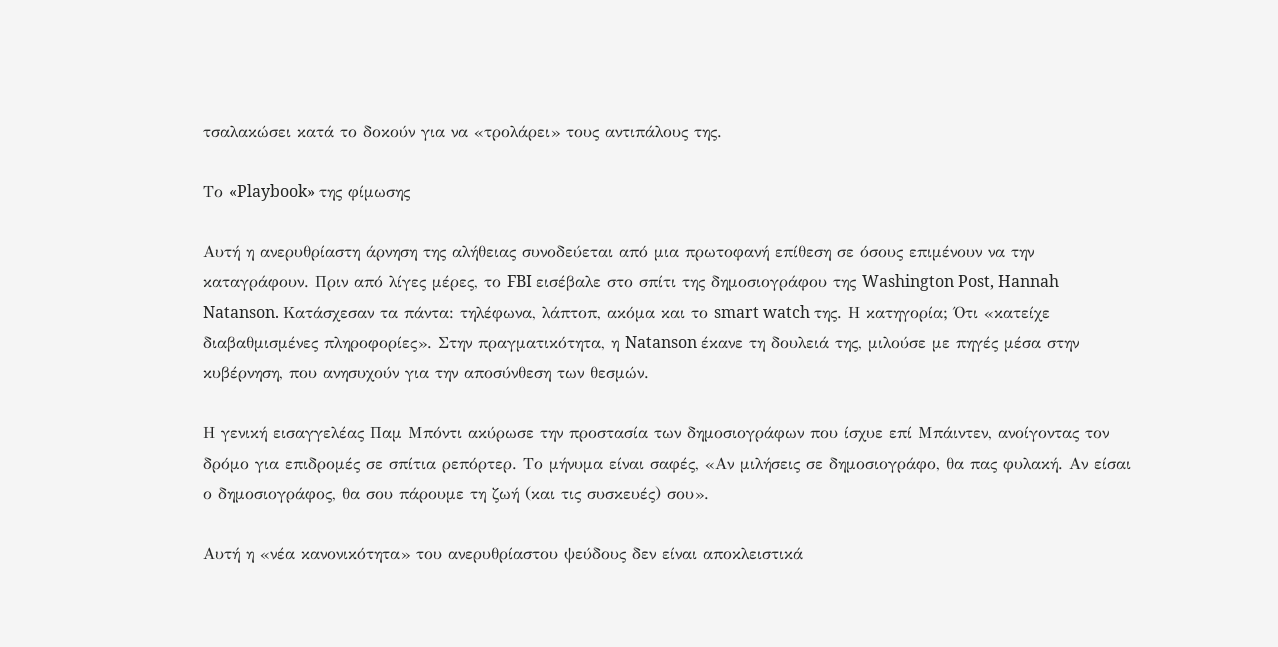τσαλακώσει κατά το δοκούν για να «τρολάρει» τους αντιπάλους της.

Το «Playbook» της φίμωσης

Αυτή η ανερυθρίαστη άρνηση της αλήθειας συνοδεύεται από μια πρωτοφανή επίθεση σε όσους επιμένουν να την καταγράφουν. Πριν από λίγες μέρες, το FBI εισέβαλε στο σπίτι της δημοσιογράφου της Washington Post, Hannah Natanson. Κατάσχεσαν τα πάντα: τηλέφωνα, λάπτοπ, ακόμα και το smart watch της. Η κατηγορία; Ότι «κατείχε διαβαθμισμένες πληροφορίες». Στην πραγματικότητα, η Natanson έκανε τη δουλειά της, μιλούσε με πηγές μέσα στην κυβέρνηση, που ανησυχούν για την αποσύνθεση των θεσμών.

Η γενική εισαγγελέας Παμ Μπόντι ακύρωσε την προστασία των δημοσιογράφων που ίσχυε επί Μπάιντεν, ανοίγοντας τον δρόμο για επιδρομές σε σπίτια ρεπόρτερ. Το μήνυμα είναι σαφές, «Αν μιλήσεις σε δημοσιογράφο, θα πας φυλακή. Αν είσαι ο δημοσιογράφος, θα σου πάρουμε τη ζωή (και τις συσκευές) σου».

Αυτή η «νέα κανονικότητα» του ανερυθρίαστου ψεύδους δεν είναι αποκλειστικά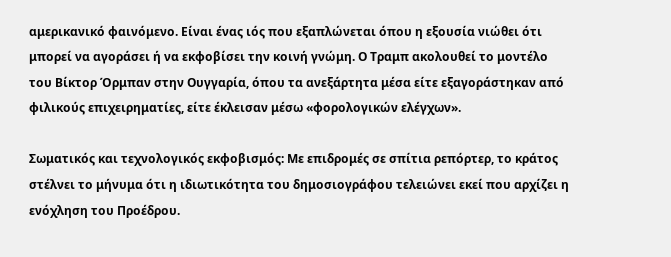αμερικανικό φαινόμενο. Είναι ένας ιός που εξαπλώνεται όπου η εξουσία νιώθει ότι μπορεί να αγοράσει ή να εκφοβίσει την κοινή γνώμη. Ο Τραμπ ακολουθεί το μοντέλο του Βίκτορ Όρμπαν στην Ουγγαρία, όπου τα ανεξάρτητα μέσα είτε εξαγοράστηκαν από φιλικούς επιχειρηματίες, είτε έκλεισαν μέσω «φορολογικών ελέγχων».

Σωματικός και τεχνολογικός εκφοβισμός: Με επιδρομές σε σπίτια ρεπόρτερ, το κράτος στέλνει το μήνυμα ότι η ιδιωτικότητα του δημοσιογράφου τελειώνει εκεί που αρχίζει η ενόχληση του Προέδρου.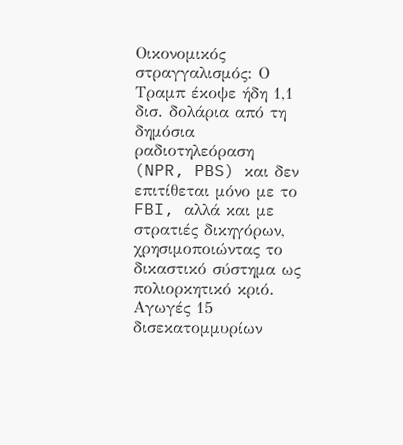Οικονομικός στραγγαλισμός: Ο Τραμπ έκοψε ήδη 1,1 δισ. δολάρια από τη δημόσια ραδιοτηλεόραση (NPR, PBS) και δεν επιτίθεται μόνο με το FBI, αλλά και με στρατιές δικηγόρων, χρησιμοποιώντας το δικαστικό σύστημα ως πολιορκητικό κριό. Αγωγές 15 δισεκατομμυρίων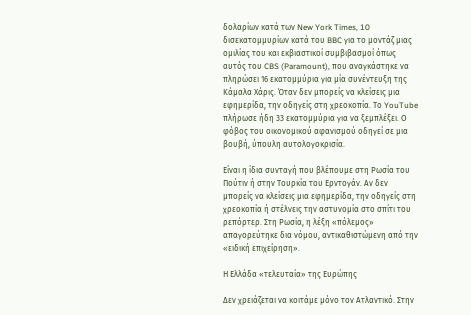δολαρίων κατά των New York Times, 10 δισεκατομμυρίων κατά του BBC για το μοντάζ μιας ομιλίας του και εκβιαστικοί συμβιβασμοί όπως αυτός του CBS (Paramount), που αναγκάστηκε να πληρώσει 16 εκατομμύρια για μία συνέντευξη της Κάμαλα Χάρις. Όταν δεν μπορείς να κλείσεις μια εφημερίδα, την οδηγείς στη χρεοκοπία. Το YouTube πλήρωσε ήδη 33 εκατομμύρια για να ξεμπλέξει. Ο φόβος του οικονομικού αφανισμού οδηγεί σε μια βουβή, ύπουλη αυτολογοκρισία.

Είναι η ίδια συνταγή που βλέπουμε στη Ρωσία του Πούτιν ή στην Τουρκία του Ερντογάν. Αν δεν μπορείς να κλείσεις μια εφημερίδα, την οδηγείς στη χρεοκοπία ή στέλνεις την αστυνομία στο σπίτι του ρεπόρτερ. Στη Ρωσία, η λέξη «πόλεμος» απαγορεύτηκε δια νόμου, αντικαθιστώμενη από την «ειδική επιχείρηση».

Η Ελλάδα «τελευταία» της Ευρώπης

Δεν χρειάζεται να κοιτάμε μόνο τον Ατλαντικό. Στην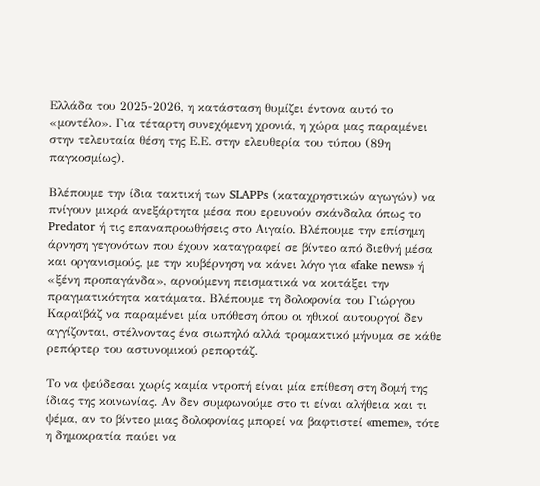Ελλάδα του 2025-2026, η κατάσταση θυμίζει έντονα αυτό το «μοντέλο». Για τέταρτη συνεχόμενη χρονιά, η χώρα μας παραμένει στην τελευταία θέση της Ε.Ε. στην ελευθερία του τύπου (89η παγκοσμίως).

Βλέπουμε την ίδια τακτική των SLAPPs (καταχρηστικών αγωγών) να πνίγουν μικρά ανεξάρτητα μέσα που ερευνούν σκάνδαλα όπως το Predator ή τις επαναπροωθήσεις στο Αιγαίο. Βλέπουμε την επίσημη άρνηση γεγονότων που έχουν καταγραφεί σε βίντεο από διεθνή μέσα και οργανισμούς, με την κυβέρνηση να κάνει λόγο για «fake news» ή «ξένη προπαγάνδα», αρνούμενη πεισματικά να κοιτάξει την πραγματικότητα κατάματα. Βλέπουμε τη δολοφονία του Γιώργου Καραϊβάζ να παραμένει μία υπόθεση όπου οι ηθικοί αυτουργοί δεν αγγίζονται, στέλνοντας ένα σιωπηλό αλλά τρομακτικό μήνυμα σε κάθε ρεπόρτερ του αστυνομικού ρεπορτάζ.

Το να ψεύδεσαι χωρίς καμία ντροπή είναι μία επίθεση στη δομή της ίδιας της κοινωνίας. Αν δεν συμφωνούμε στο τι είναι αλήθεια και τι ψέμα, αν το βίντεο μιας δολοφονίας μπορεί να βαφτιστεί «meme», τότε η δημοκρατία παύει να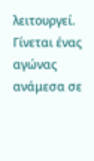λειτουργεί. Γίνεται ένας αγώνας ανάμεσα σε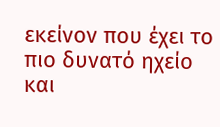εκείνον που έχει το πιο δυνατό ηχείο και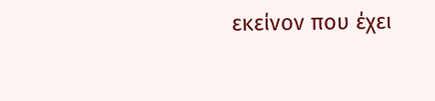εκείνον που έχει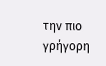την πιο γρήγορη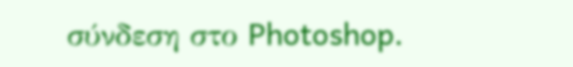σύνδεση στο Photoshop.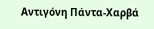Αντιγόνη Πάντα-Χαρβά